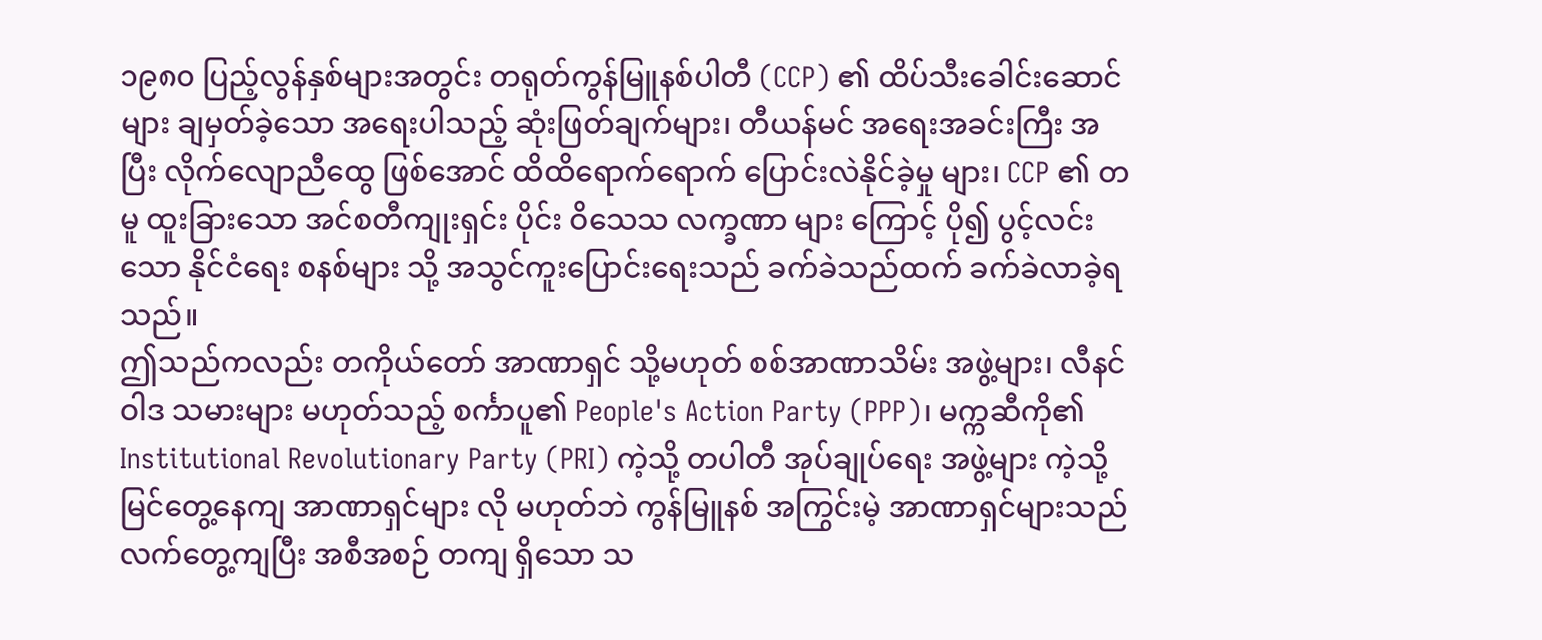၁၉၈၀ ပြည့်လွန်နှစ်များအတွင်း တရုတ်ကွန်မြူနစ်ပါတီ (CCP) ၏ ထိပ်သီးခေါင်းဆောင်များ ချမှတ်ခဲ့သော အရေးပါသည့် ဆုံးဖြတ်ချက်များ၊ တီယန်မင် အရေးအခင်းကြီး အပြီး လိုက်လျောညီထွေ ဖြစ်အောင် ထိထိရောက်ရောက် ပြောင်းလဲနိုင်ခဲ့မှု များ၊ CCP ၏ တမူ ထူးခြားသော အင်စတီကျုးရှင်း ပိုင်း ဝိသေသ လက္ခဏာ များ ကြောင့် ပို၍ ပွင့်လင်းသော နိုင်ငံရေး စနစ်များ သို့ အသွင်ကူးပြောင်းရေးသည် ခက်ခဲသည်ထက် ခက်ခဲလာခဲ့ရသည်။
ဤသည်ကလည်း တကိုယ်တော် အာဏာရှင် သို့မဟုတ် စစ်အာဏာသိမ်း အဖွဲ့များ၊ လီနင် ဝါဒ သမားများ မဟုတ်သည့် စင်္ကာပူ၏ People's Action Party (PPP)၊ မက္ကဆီကို၏ Institutional Revolutionary Party (PRI) ကဲ့သို့ တပါတီ အုပ်ချုပ်ရေး အဖွဲ့များ ကဲ့သို့ မြင်တွေ့နေကျ အာဏာရှင်များ လို မဟုတ်ဘဲ ကွန်မြူနစ် အကြွင်းမဲ့ အာဏာရှင်များသည် လက်တွေ့ကျပြီး အစီအစဉ် တကျ ရှိသော သ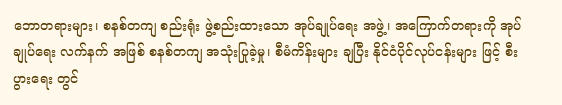ဘောတရားများ၊ စနစ်တကျ စည်းရုံး ဖွဲ့စည်းထားသော အုပ်ချုပ်ရေး အဖွဲ့၊ အကြောက်တရားကို အုပ်ချုပ်ရေး လက်နက် အဖြစ် စနစ်တကျ အသုံးပြုခဲ့မှု၊ စီမံကိန်းများ ချပြီး နိုင်ငံပိုင်လုပ်ငန်းများ ဖြင့် စီးပွားရေး တွင်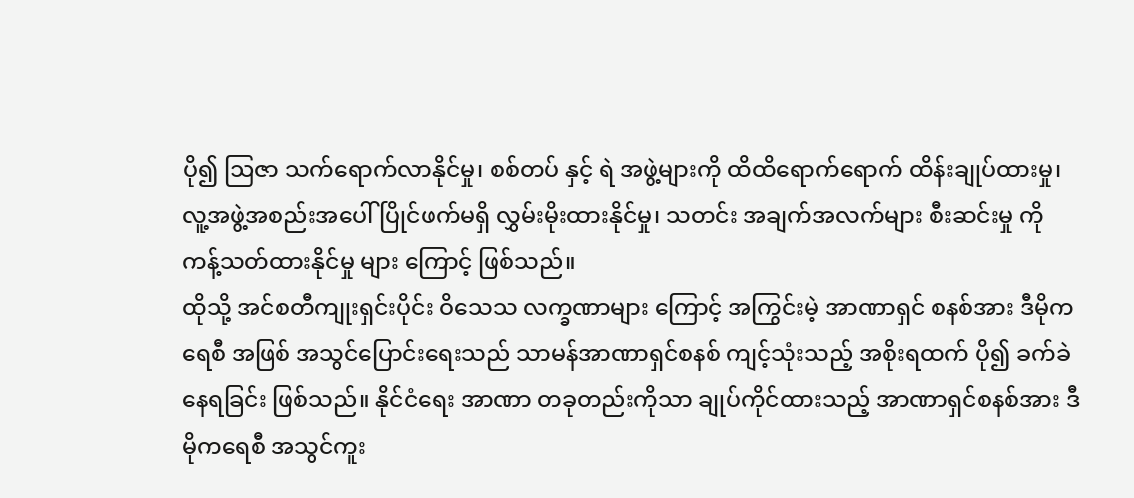ပို၍ ဩဇာ သက်ရောက်လာနိုင်မှု၊ စစ်တပ် နှင့် ရဲ အဖွဲ့များကို ထိထိရောက်ရောက် ထိန်းချုပ်ထားမှု၊ လူ့အဖွဲ့အစည်းအပေါ် ပြိုင်ဖက်မရှိ လွှမ်းမိုးထားနိုင်မှု၊ သတင်း အချက်အလက်များ စီးဆင်းမှု ကို ကန့်သတ်ထားနိုင်မှု များ ကြောင့် ဖြစ်သည်။
ထိုသို့ အင်စတီကျုးရှင်းပိုင်း ဝိသေသ လက္ခဏာများ ကြောင့် အကြွင်းမဲ့ အာဏာရှင် စနစ်အား ဒီမိုကရေစီ အဖြစ် အသွင်ပြောင်းရေးသည် သာမန်အာဏာရှင်စနစ် ကျင့်သုံးသည့် အစိုးရထက် ပို၍ ခက်ခဲနေရခြင်း ဖြစ်သည်။ နိုင်ငံရေး အာဏာ တခုတည်းကိုသာ ချုပ်ကိုင်ထားသည့် အာဏာရှင်စနစ်အား ဒီမိုကရေစီ အသွင်ကူး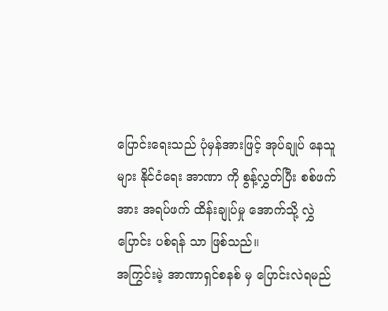ပြောင်းရေးသည် ပုံမှန်အားဖြင့် အုပ်ချုပ် နေသူများ နိုင်ငံရေး အာဏာ ကို စွန့်လွှတ်ပြီး စစ်ဖက် အား အရပ်ဖက် ထိန်းချုပ်မှု အောက်သို့ လွှဲ ပြောင်း ပစ်ရန် သာ ဖြစ်သည်။
အကြွင်းမဲ့ အာဏာရှင်စနစ် မှ ပြောင်းလဲရမည်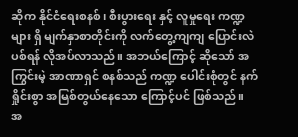ဆိုက နိုင်ငံရေးစနစ်၊ စီးပွားရေး နှင့် လူမှုရေး ကဏ္ဍ များ ရှိ မျက်နှာစာတိုင်းကို လက်တွေ့ကျကျ ပြောင်းလဲပစ်ရန် လိုအပ်လာသည်။ အဘယ်ကြောင့် ဆိုသော် အကြွင်းမဲ့ အာဏာရှင် စနစ်သည် ကဏ္ဍ ပေါင်းစုံတွင် နက်ရှိုင်းစွာ အမြစ်တွယ်နေသော ကြောင့်ပင် ဖြစ်သည်။
အ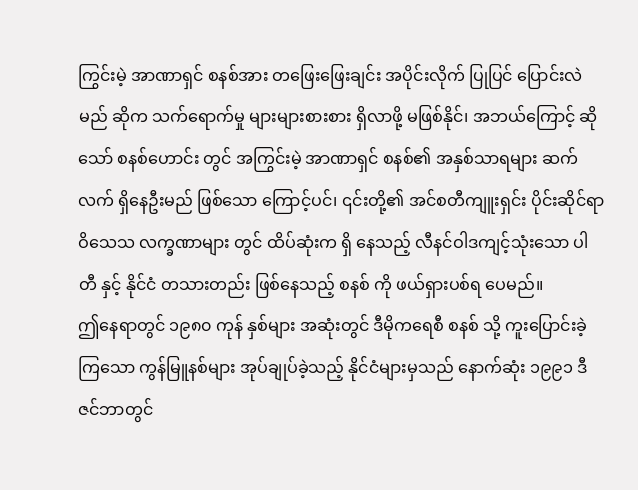ကြွင်းမဲ့ အာဏာရှင် စနစ်အား တဖြေးဖြေးချင်း အပိုင်းလိုက် ပြုပြင် ပြောင်းလဲမည် ဆိုက သက်ရောက်မှု များများစားစား ရှိလာဖို့ မဖြစ်နိုင်၊ အဘယ်ကြောင့် ဆိုသော် စနစ်ဟောင်း တွင် အကြွင်းမဲ့ အာဏာရှင် စနစ်၏ အနှစ်သာရများ ဆက်လက် ရှိနေဦးမည် ဖြစ်သော ကြောင့်ပင်၊ ၎င်းတို့၏ အင်စတီကျူးရှင်း ပိုင်းဆိုင်ရာ ဝိသေသ လက္ခဏာများ တွင် ထိပ်ဆုံးက ရှိ နေသည့် လီနင်ဝါဒကျင့်သုံးသော ပါတီ နှင့် နိုင်ငံ တသားတည်း ဖြစ်နေသည့် စနစ် ကို ဖယ်ရှားပစ်ရ ပေမည်။
ဤနေရာတွင် ၁၉၈၀ ကုန် နှစ်များ အဆုံးတွင် ဒီမိုကရေစီ စနစ် သို့ ကူးပြောင်းခဲ့ကြသော ကွန်မြူနစ်များ အုပ်ချုပ်ခဲ့သည့် နိုင်ငံများမှသည် နောက်ဆုံး ၁၉၉၁ ဒီဇင်ဘာတွင်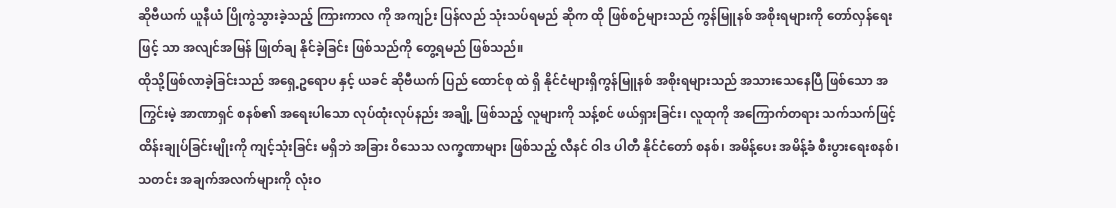ဆိုဗီယက် ယူနီယံ ပြိုကွဲသွားခဲ့သည့် ကြားကာလ ကို အကျဉ်း ပြန်လည် သုံးသပ်ရမည် ဆိုက ထို ဖြစ်စဉ်များသည် ကွန်မြူနစ် အစိုးရများကို တော်လှန်ရေး ဖြင့် သာ အလျင်အမြန် ဖြုတ်ချ နိုင်ခဲ့ခြင်း ဖြစ်သည်ကို တွေ့ရမည် ဖြစ်သည်။
ထိုသို့ဖြစ်လာခဲ့ခြင်းသည် အရှေ့ဥရောပ နှင့် ယခင် ဆိုဗီယက် ပြည် ထောင်စု ထဲ ရှိ နိုင်ငံများရှိကွန်မြူနစ် အစိုးရများသည် အသားသေနေပြီ ဖြစ်သော အကြွင်းမဲ့ အာဏာရှင် စနစ်၏ အရေးပါသော လုပ်ထုံးလုပ်နည်း အချို့ ဖြစ်သည့် လူများကို သန့်စင် ဖယ်ရှားခြင်း၊ လူထုကို အကြောက်တရား သက်သက်ဖြင့် ထိန်းချုပ်ခြင်းမျိုးကို ကျင့်သုံးခြင်း မရှိဘဲ အခြား ဝိသေသ လက္ခဏာများ ဖြစ်သည့် လီနင် ဝါဒ ပါတီ နိုင်ငံတော် စနစ်၊ အမိန့်ပေး အမိန့်ခံ စီးပွားရေးစနစ်၊ သတင်း အချက်အလက်များကို လုံးဝ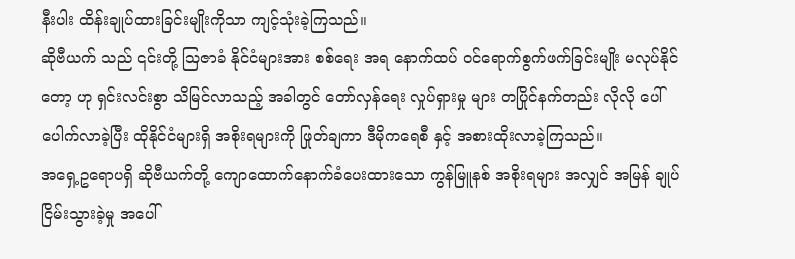နီးပါး ထိန်းချုပ်ထားခြင်းမျိုးကိုသာ ကျင့်သုံးခဲ့ကြသည်။
ဆိုဗီယက် သည် ၎င်းတို့ ဩဇာခံ နိုင်ငံများအား စစ်ရေး အရ နောက်ထပ် ဝင်ရောက်စွက်ဖက်ခြင်းမျိုး မလုပ်နိုင် တော့ ဟု ရှင်းလင်းစွာ သိမြင်လာသည့် အခါတွင် တော်လှန်ရေး လှုပ်ရှားမှု များ တပြိုင်နက်တည်း လိုလို ပေါ်ပေါက်လာခဲ့ပြီး ထိုနိုင်ငံများရှိ အစိုးရများကို ဖြုတ်ချကာ ဒီမိုကရေစီ နှင့် အစားထိုးလာခဲ့ကြသည်။
အရှေ့ဥရောပရှိ ဆိုဗီယက်တို့ ကျောထောက်နောက်ခံပေးထားသော ကွန်မြူနစ် အစိုးရများ အလျှင် အမြန် ချုပ်ငြိမ်းသွားခဲ့မှု အပေါ်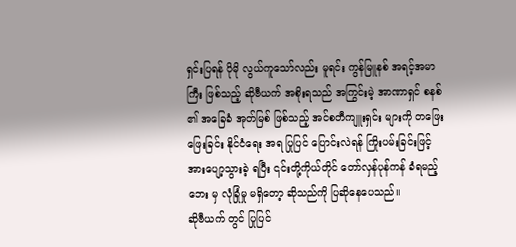ရှင်းပြရန် ပိုမို လွယ်ကူသော်လည်း မူရင်း ကွန်မြူနစ် အရင့်အမာကြီး ဖြစ်သည့် ဆိုဗီယက် အစိုးရသည် အကြွင်းမဲ့ အာဏာရှင် စနစ် ၏ အခြေခံ အုတ်မြစ် ဖြစ်သည့် အင်စတီကျူးရှင်း များကို တဖြေးဖြေးခြင်း နိုင်ငံရေး အရ ပြုပြင် ပြောင်းလဲရန် ကြိုးပမ်းခြင်းဖြင့် အားပျော့သွားခဲ့ ရပြီး ၎င်းတို့ကိုယ်တိုင် တော်လှန်ပုန်ကန် ခံရမည့် ဘေး မှ လုံခြုံမှု မရှိတော့ ဆိုသည်ကို ပြဆိုနေပေသည်။
ဆိုဗီယက် တွင် ပြုပြင်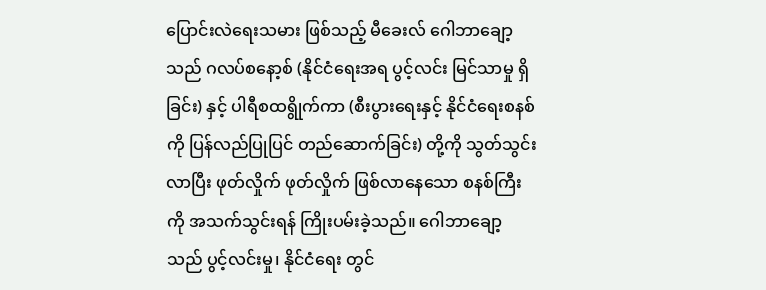ပြောင်းလဲရေးသမား ဖြစ်သည့် မီခေးလ် ဂေါဘာချော့ သည် ဂလပ်စနော့စ် (နိုင်ငံရေးအရ ပွင့်လင်း မြင်သာမှု ရှိခြင်း) နှင့် ပါရီစထရွိုက်ကာ (စီးပွားရေးနှင့် နိုင်ငံရေးစနစ်ကို ပြန်လည်ပြုပြင် တည်ဆောက်ခြင်း) တို့ကို သွတ်သွင်းလာပြီး ဖုတ်လှိုက် ဖုတ်လှိုက် ဖြစ်လာနေသော စနစ်ကြီးကို အသက်သွင်းရန် ကြိုးပမ်းခဲ့သည်။ ဂေါဘာချော့သည် ပွင့်လင်းမှု၊ နိုင်ငံရေး တွင်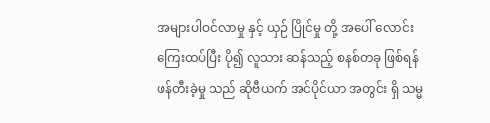အများပါဝင်လာမှု နှင့် ယှဉ် ပြိုင်မှု တို့ အပေါ် လောင်းကြေးထပ်ပြီး ပို၍ လူသား ဆန်သည့် စနစ်တခု ဖြစ်ရန် ဖန်တီးခဲ့မှု သည် ဆိုဗီယက် အင်ပိုင်ယာ အတွင်း ရှိ သမ္မ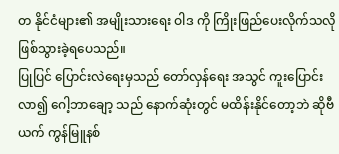တ နိုင်ငံများ၏ အမျိုးသားရေး ဝါဒ ကို ကြိုးဖြည်ပေးလိုက်သလို ဖြစ်သွားခဲ့ရပေသည်။
ပြုပြင် ပြောင်းလဲရေးမှသည် တော်လှန်ရေး အသွင် ကူးပြောင်းလာ၍ ဂေါ့ဘာချော့ သည် နောက်ဆုံးတွင် မထိန်းနိုင်တော့ဘဲ ဆိုဗီယက် ကွန်မြူနစ်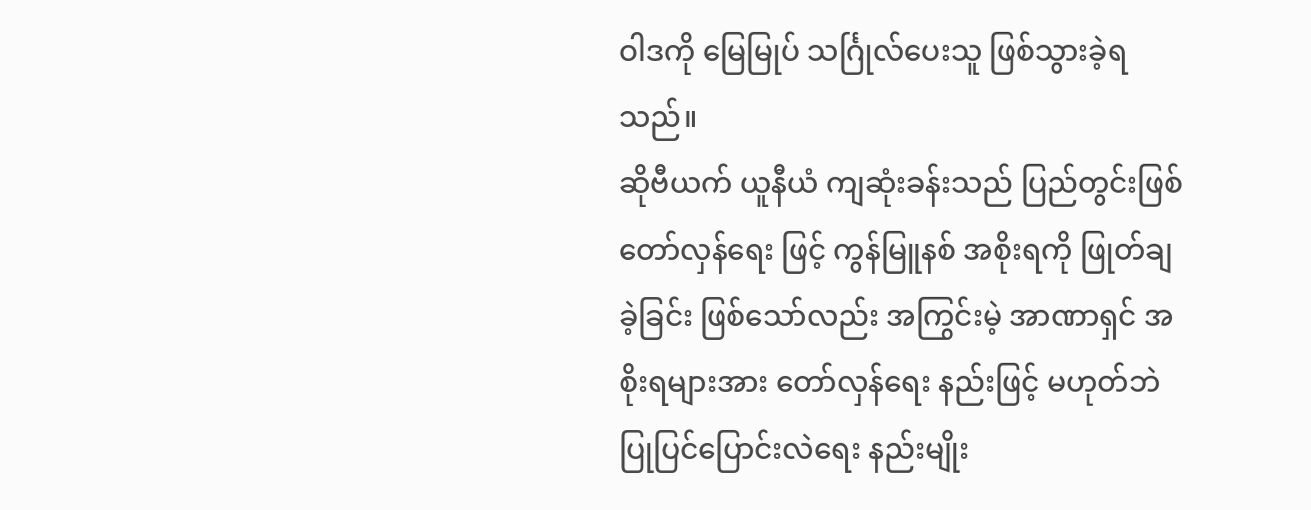ဝါဒကို မြေမြုပ် သင်္ဂြုလ်ပေးသူ ဖြစ်သွားခဲ့ရသည်။
ဆိုဗီယက် ယူနီယံ ကျဆုံးခန်းသည် ပြည်တွင်းဖြစ် တော်လှန်ရေး ဖြင့် ကွန်မြူနစ် အစိုးရကို ဖြုတ်ချ ခဲ့ခြင်း ဖြစ်သော်လည်း အကြွင်းမဲ့ အာဏာရှင် အစိုးရများအား တော်လှန်ရေး နည်းဖြင့် မဟုတ်ဘဲ ပြုပြင်ပြောင်းလဲရေး နည်းမျိုး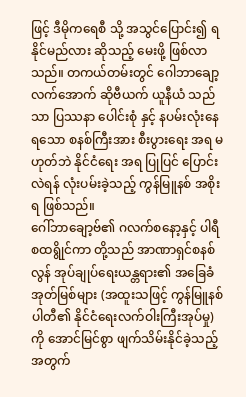ဖြင့် ဒီမိုကရေစီ သို့ အသွင်ပြောင်း၍ ရနိုင်မည်လား ဆိုသည့် မေးဖို့ ဖြစ်လာသည်။ တကယ်တမ်းတွင် ဂေါဘာချော့ လက်အောက် ဆိုဗီယက် ယူနီယံ သည်သာ ပြဿနာ ပေါင်းစုံ နှင့် နပမ်းလုံးနေရသော စနစ်ကြီးအား စီးပွားရေး အရ မဟုတ်ဘဲ နိုင်ငံရေး အရ ပြုပြင် ပြောင်းလဲရန် လုံးပမ်းခဲ့သည့် ကွန်မြူနစ် အစိုးရ ဖြစ်သည်။
ဂေါ်ဘာချော့ဗ်၏ ဂလက်စနော့နှင့် ပါရီစထရွိုင်ကာ တို့သည် အာဏာရှင်စနစ်လွန် အုပ်ချုပ်ရေးယန္တရား၏ အခြေခံအုတ်မြစ်များ (အထူးသဖြင့် ကွန်မြူနစ်ပါတီ၏ နိုင်ငံရေးလက်ဝါးကြီးအုပ်မှု) ကို အောင်မြင်စွာ ဖျက်သိမ်းနိုင်ခဲ့သည့်အတွက်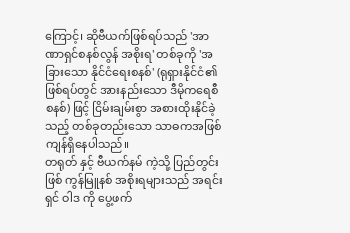ကြောင့်၊ ဆိုဗီယက်ဖြစ်ရပ်သည် 'အာဏာရှင်စနစ်လွန် အစိုးရ' တစ်ခုကို 'အခြားသော နိုင်ငံရေးစနစ်' (ရုရှားနိုင်ငံ၏ ဖြစ်ရပ်တွင် အားနည်းသော ဒီမိုကရေစီစနစ်) ဖြင့် ငြိမ်းချမ်းစွာ အစားထိုးနိုင်ခဲ့သည့် တစ်ခုတည်းသော သာဓကအဖြစ် ကျန်ရှိနေပါသည်။
တရုတ် နှင့် ဗီယက်နမ် ကဲ့သို့ ပြည်တွင်းဖြစ် ကွန်မြူနစ် အစိုးရများသည် အရင်းရှင် ဝါဒ ကို ပွေ့ဖက်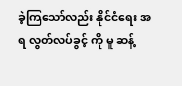ခဲ့ကြသော်လည်း နိုင်ငံရေး အရ လွတ်လပ်ခွင့် ကို မူ ဆန့်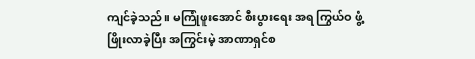ကျင်ခဲ့သည်။ မကြုံဖူးအောင် စီးပွားရေး အရ ကြွယ်ဝ ဖွံ့ဖြိုးလာခဲ့ပြီး အကြွင်းမဲ့ အာဏာရှင်စ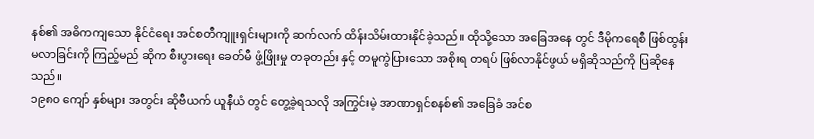နစ်၏ အဓိကကျသော နိုင်ငံရေး အင်စတီကျူးရှင်းများကို ဆက်လက် ထိန်းသိမ်းထားနိုင်ခဲ့သည်။ ထိုသို့သော အခြေအနေ တွင် ဒီမိုကရေစီ ဖြစ်ထွန်းမလာခြင်းကို ကြည့်မည် ဆိုက စီးပွားရေး ခေတ်မီ ဖွံ့ဖြိုးမှု တခုတည်း နှင့် တမူကွဲပြားသော အစိုးရ တရပ် ဖြစ်လာနိုင်ဖွယ် မရှိဆိုသည်ကို ပြဆိုနေသည်။
၁၉၈၀ ကျော် နှစ်များ အတွင်း ဆိုဗီယက် ယူနီယံ တွင် တွေ့ခဲ့ရသလို အကြွင်းမဲ့ အာဏာရှင်စနစ်၏ အခြေခံ အင်စ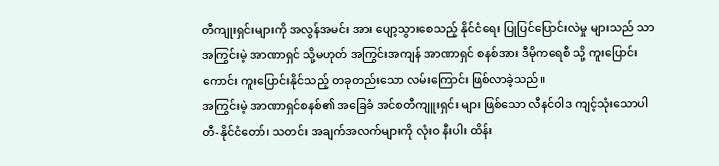တီကျုးရှင်းများကို အလွန်အမင်း အား ပျော့သွားစေသည့် နိုင်ငံရေး ပြုပြင်ပြောင်းလဲမှု များသည် သာ အကြွင်းမဲ့ အာဏာရှင် သို့မဟုတ် အကြွင်းအကျန် အာဏာရှင် စနစ်အား ဒီမိုကရေစီ သို့ ကူးပြောင်းကောင်း ကူးပြောင်းနိုင်သည့် တခုတည်းသော လမ်းကြောင်း ဖြစ်လာခဲ့သည်။
အကြွင်းမဲ့ အာဏာရှင်စနစ်၏ အခြေခံ အင်စတီကျူးရှင်း များ ဖြစ်သော လီနင်ဝါဒ ကျင့်သုံးသောပါတီ-နိုင်ငံတော်၊ သတင်း အချက်အလက်များကို လုံးဝ နီးပါး ထိန်း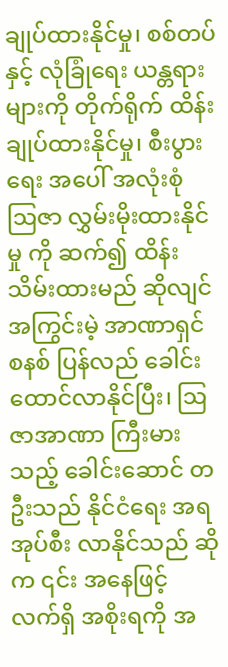ချုပ်ထားနိုင်မှု၊ စစ်တပ် နှင့် လုံခြုံရေး ယန္တရား များကို တိုက်ရိုက် ထိန်းချုပ်ထားနိုင်မှု၊ စီးပွားရေး အပေါ် အလုံးစုံ ဩဇာ လွှမ်းမိုးထားနိုင်မှု ကို ဆက်၍ ထိန်းသိမ်းထားမည် ဆိုလျင် အကြွင်းမဲ့ အာဏာရှင် စနစ် ပြန်လည် ခေါင်းထောင်လာနိုင်ပြီး၊ ဩဇာအာဏာ ကြီးမားသည့် ခေါင်းဆောင် တဦးသည် နိုင်ငံရေး အရ အုပ်စီး လာနိုင်သည် ဆိုက ၎င်း အနေဖြင့် လက်ရှိ အစိုးရကို အ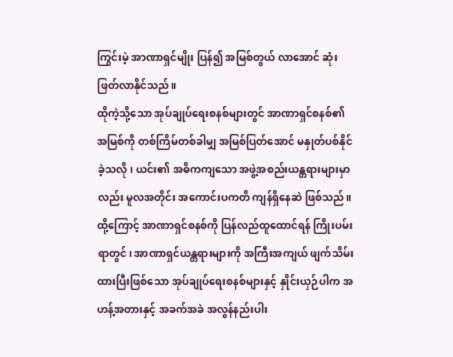ကြွင်းမဲ့ အာဏာရှင်မျိုး ပြန်၍ အမြစ်တွယ် လာအောင် ဆုံးဖြတ်လာနိုင်သည်။
ထိုကဲ့သို့သော အုပ်ချုပ်ရေးစနစ်များတွင် အာဏာရှင်စနစ်၏ အမြစ်ကို တစ်ကြိမ်တစ်ခါမျှ အမြစ်ပြတ်အောင် မနှုတ်ပစ်နိုင်ခဲ့သလို၊ ယင်း၏ အဓိကကျသော အဖွဲ့အစည်းယန္တရားများမှာလည်း မူလအတိုင်း အကောင်းပကတိ ကျန်ရှိနေဆဲ ဖြစ်သည်။ ထို့ကြောင့် အာဏာရှင်စနစ်ကို ပြန်လည်ထူထောင်ရန် ကြိုးပမ်းရာတွင်၊ အာဏာရှင်ယန္တရားများကို အကြီးအကျယ် ဖျက်သိမ်းထားပြီးဖြစ်သော အုပ်ချုပ်ရေးစနစ်များနှင့် နှိုင်းယှဉ်ပါက အဟန့်အတားနှင့် အခက်အခဲ အလွန်နည်းပါး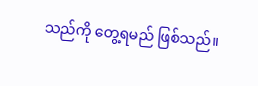သည်ကို တွေ့ရမည် ဖြစ်သည်။